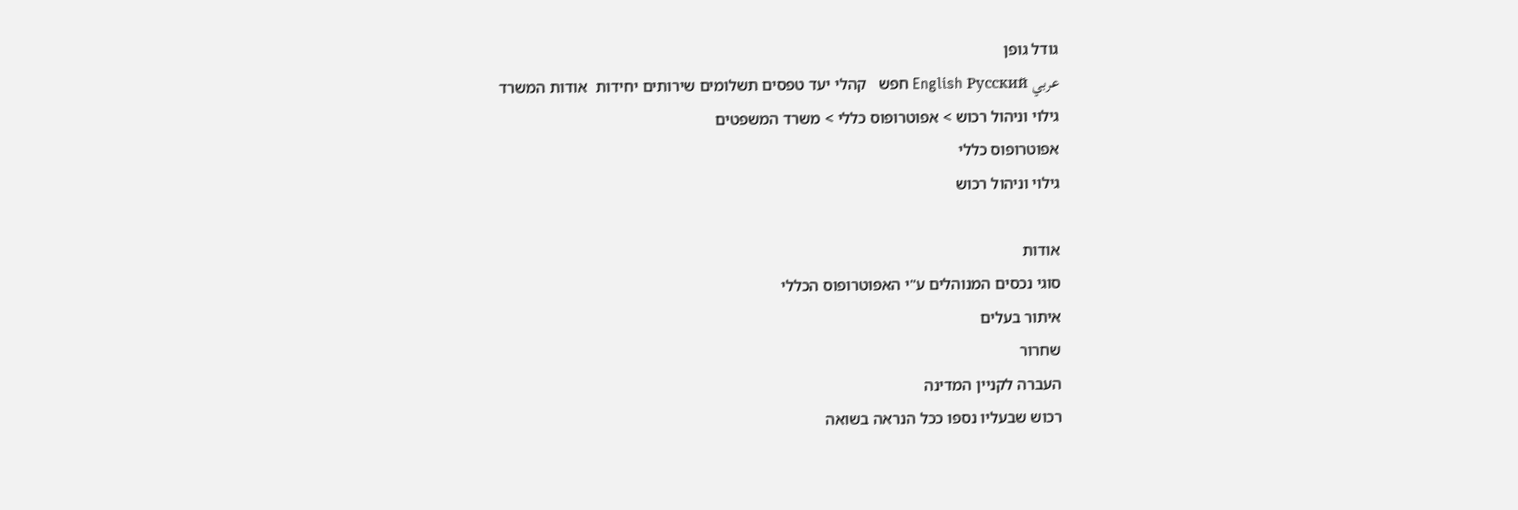גודל גופן
عربي English Русский חפש   קהלי יעד טפסים תשלומים שירותים יחידות  אודות המשרד
גילוי וניהול רכוש > אפוטרופוס כללי > משרד המשפטים
אפוטרופוס כללי
גילוי וניהול רכוש

אודות
סוגי נכסים המנוהלים ע"י האפוטרופוס הכללי
איתור בעלים
שחרור
העברה לקניין המדינה
רכוש שבעליו נספו ככל הנראה בשואה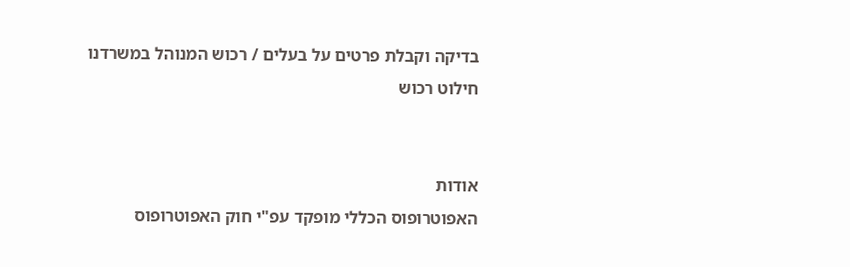בדיקה וקבלת פרטים על בעלים / רכוש המנוהל במשרדנו
חילוט רכוש


אודות
האפוטרופוס הכללי מופקד עפ"י חוק האפוטרופוס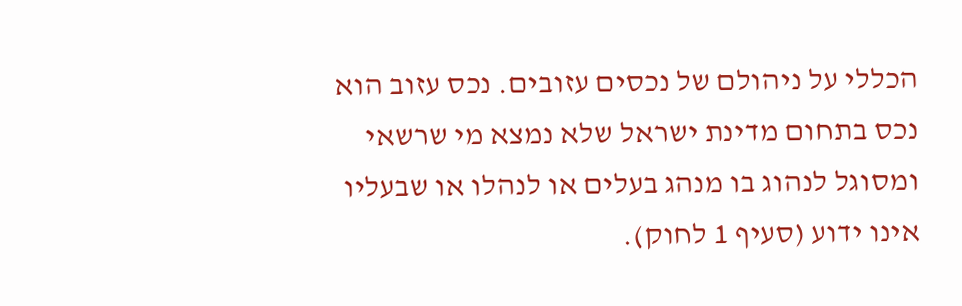הכללי על ניהולם של נכסים עזובים. נכס עזוב הוא נכס בתחום מדינת ישראל שלא נמצא מי שרשאי ומסוגל לנהוג בו מנהג בעלים או לנהלו או שבעליו אינו ידוע (סעיף 1 לחוק).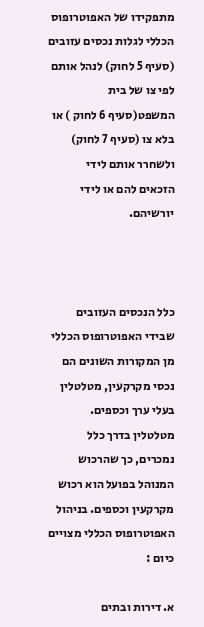מתפקידו של האפוטרופוס הכללי לגלות נכסים עזובים (סעיף 5 לחוק) לנהל אותם לפי צו של בית המשפט(סעיף 6 לחוק ) או בלא צו (סעיף 7 לחוק) ולשחרר אותם לידי הזכאים להם או לידי יורשיהם.



כלל הנכסים העזובים שבידי האפוטרופוס הכללי מן המקורות השונים הם נכסי מקרקעין, מטלטלין בעלי ערך וכספים. מטלטלין בדרך כלל נמכרים, כך שהרכוש המנוהל בפועל הוא רכוש מקרקעין וכספים. בניהול האפוטרופוס הכללי מצויים כיום :

א. דירות ובתים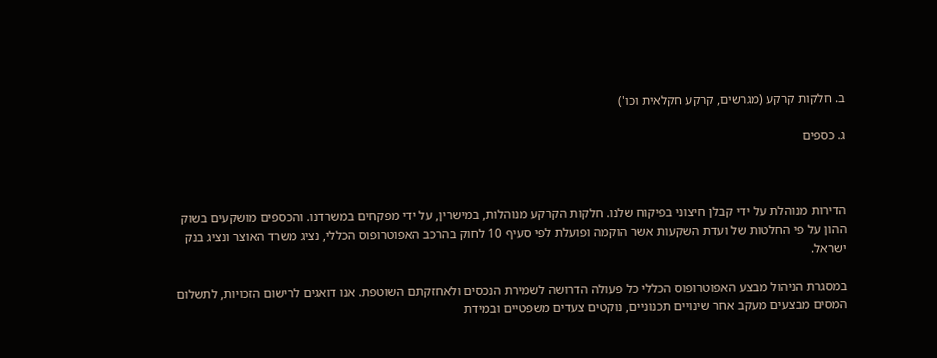ב. חלקות קרקע (מגרשים, קרקע חקלאית וכו')

ג. כספים



הדירות מנוהלת על ידי קבלן חיצוני בפיקוח שלנו. חלקות הקרקע מנוהלות, במישרין, על ידי מפקחים במשרדנו. והכספים מושקעים בשוק ההון על פי החלטות של ועדת השקעות אשר הוקמה ופועלת לפי סעיף 10 לחוק בהרכב האפוטרופוס הכללי, נציג משרד האוצר ונציג בנק ישראל.

במסגרת הניהול מבצע האפוטרופוס הכללי כל פעולה הדרושה לשמירת הנכסים ולאחזקתם השוטפת. אנו דואגים לרישום הזכויות, לתשלום המסים מבצעים מעקב אחר שינויים תכנוניים, נוקטים צעדים משפטיים ובמידת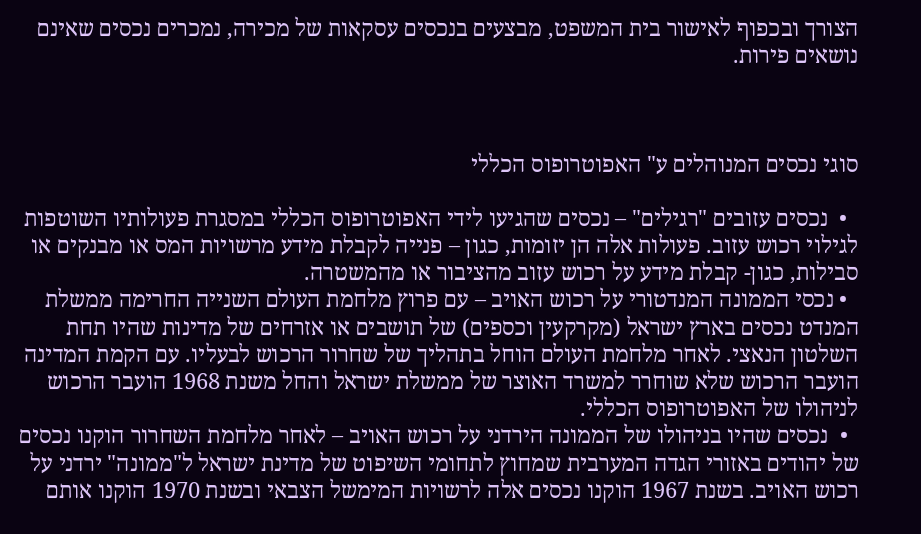הצורך ובכפוף לאישור בית המשפט, מבצעים בנכסים עסקאות של מכירה, נמכרים נכסים שאינם נושאים פירות.



סוגי נכסים המנוהלים ע" האפוטרופוס הכללי

  •  נכסים עזובים "רגילים" – נכסים שהגיעו לידי האפוטרופוס הכללי במסגרת פעולותיו השוטפות לגילוי רכוש עזוב. פעולות אלה הן יזומות, כגון – פנייה לקבלת מידע מרשויות המס או מבנקים או סבילות, כגון- קבלת מידע על רכוש עזוב מהציבור או מהמשטרה.
  • נכסי הממונה המנדטורי על רכוש האויב – עם פרוץ מלחמת העולם השנייה החרימה ממשלת המנדט נכסים בארץ ישראל (מקרקעין וכספים) של תושבים או אזרחים של מדינות שהיו תחת השלטון הנאצי. לאחר מלחמת העולם הוחל בתהליך של שחרור הרכוש לבעליו. עם הקמת המדינה הועבר הרכוש שלא שוחרר למשרד האוצר של ממשלת ישראל והחל משנת 1968 הועבר הרכוש לניהולו של האפוטרופוס הכללי.
  •  נכסים שהיו בניהולו של הממונה הירדני על רכוש האויב – לאחר מלחמת השחרור הוקנו נכסים של יהודים באזורי הגדה המערבית שמחוץ לתחומי השיפוט של מדינת ישראל ל"ממונה" ירדני על רכוש האויב. בשנת 1967 הוקנו נכסים אלה לרשויות המימשל הצבאי ובשנת 1970 הוקנו אותם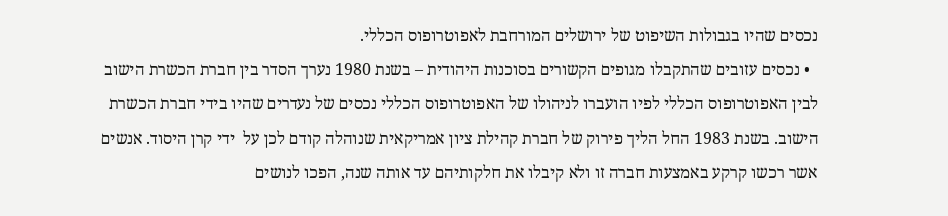נכסים שהיו בגבולות השיפוט של ירושלים המורחבת לאפוטרופוס הכללי.
  • נכסים עזובים שהתקבלו מגופים הקשורים בסוכנות היהודית – בשנת 1980 נערך הסדר בין חברת הכשרת הישוב לבין האפוטרופוס הכללי לפיו הועברו לניהולו של האפוטרופוס הכללי נכסים של נעדרים שהיו בידי חברת הכשרת הישוב. בשנת 1983 החל הליך פירוק של חברת קהילת ציון אמריקאית שנוהלה קודם לכן על  ידי קרן היסוד. אנשים אשר רכשו קרקע באמצעות חברה זו ולא קיבלו את חלקותיהם עד אותה שנה, הפכו לנושים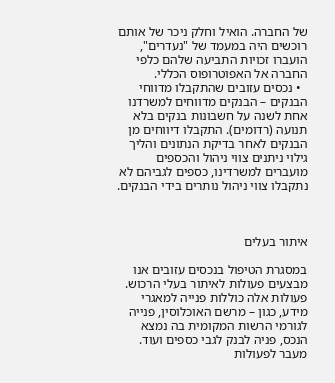של החברה. הואיל וחלק ניכר של אותם רוכשים היה במעמד של "נעדרים", הועברו זכויות התביעה שלהם כלפי החברה אל האפוטרופוס הכללי.
  • נכסים עזובים שהתקבלו מדווחי הבנקים – הבנקים מדווחים למשרדנו אחת לשנה על חשבונות בנקים בלא תנועה (רדומים). התקבלו דיווחים מן הבנקים לאחר בדיקת הנתונים והליך גילוי ניתנים צווי ניהול והכספים מועברים למשרדינו, כספים לגביהם לא נתקבלו צווי ניהול נותרים בידי הבנקים.



איתור בעלים

במסגרת הטיפול בנכסים עזובים אנו מבצעים פעולות לאיתור בעלי הרכוש. פעולות אלה כוללות פנייה למאגרי מידע, כגון – מרשם האוכלוסין, פנייה לגורמי הרשות המקומית בה נמצא הנכס, פניה לבנק לגבי כספים ועוד. מעבר לפעולות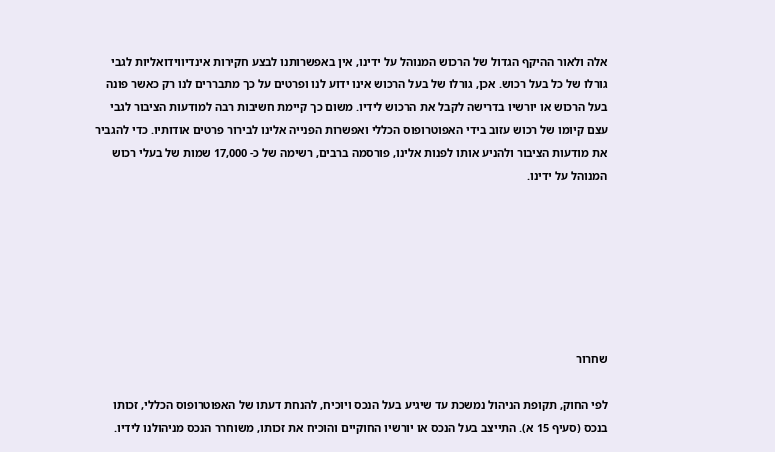אלה ולאור ההיקף הגדול של הרכוש המנוהל על ידינו, אין באפשרותנו לבצע חקירות אינדיווידואליות לגבי גורלו של כל בעל רכוש. אכן, גורלו של בעל הרכוש אינו ידוע לנו ופרטים על כך מתבררים לנו רק כאשר פונה בעל הרכוש או יורשיו בדרישה לקבל את הרכוש לידיו. משום כך קיימת חשיבות רבה למודעות הציבור לגבי עצם קיומו של רכוש עזוב בידי האפוטרופוס הכללי ואפשרות הפנייה אלינו לבירור פרטים אודותיו. כדי להגביר את מודעות הציבור ולהניע אותו לפנות אלינו, פורסמה ברבים, רשימה של כ- 17,000 שמות של בעלי רכוש המנוהל על ידינו.







שחרור

לפי החוק, תקופת הניהול נמשכת עד שיגיע בעל הנכס ויוכיח, להנחת דעתו של האפוטרופוס הכללי, זכותו בנכס (סעיף 15 א). התייצב בעל הנכס או יורשיו החוקיים והוכיח את זכותו, משוחרר הנכס מניהולנו לידיו.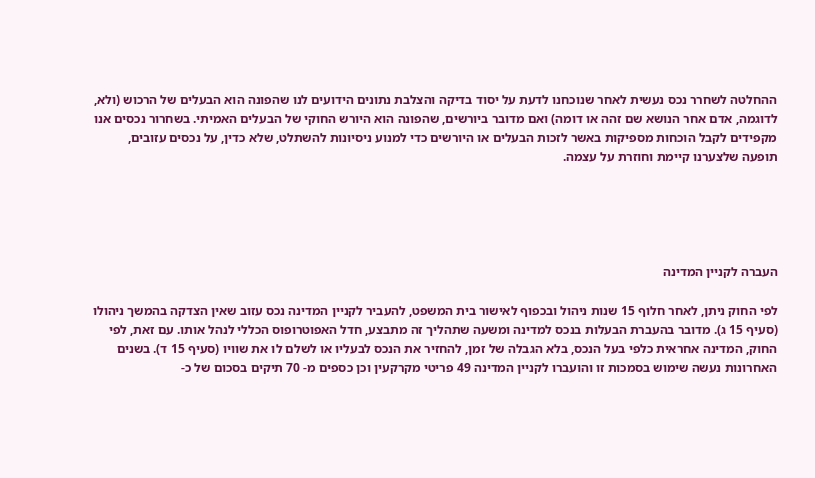ההחלטה לשחרר נכס נעשית לאחר שנוכחנו לדעת על יסוד בדיקה והצלבת נתונים הידועים לנו שהפונה הוא הבעלים של הרכוש (ולא, לדוגמה, אדם אחר הנושא שם זהה או דומה) ואם מדובר ביורשים, שהפונה הוא היורש החוקי של הבעלים האמיתי. בשחרור נכסים אנו מקפידים לקבל הוכחות מספיקות באשר לזכות הבעלים או היורשים כדי למנוע ניסיונות להשתלט, שלא כדין, על נכסים עזובים, תופעה שלצערנו קיימת וחוזרת על עצמה.





העברה לקניין המדינה

לפי החוק ניתן, לאחר חלוף 15 שנות ניהול ובכפוף לאישור בית המשפט, להעביר לקניין המדינה נכס עזוב שאין הצדקה בהמשך ניהולו (סעיף 15 ג). מדובר בהעברת הבעלות בנכס למדינה ומשעה שתהליך זה מתבצע, חדל האפוטרופוס הכללי לנהל אותו. עם זאת, לפי החוק, המדינה אחראית כלפי בעל הנכס, בלא הגבלה של זמן, להחזיר את הנכס לבעליו או לשלם לו את שוויו (סעיף 15 ד). בשנים האחרונות נעשה שימוש בסמכות זו והועברו לקניין המדינה 49 פריטי מקרקעין וכן כספים מ- 70 תיקים בסכום של כ-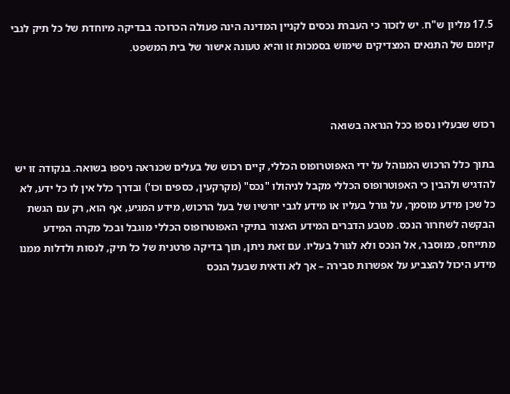17.5 מליון ש"ח. יש לזכור כי העברת נכסים לקניין המדינה הינה פעולה הכרוכה בבדיקה מיוחדת של כל תיק לגבי קיומם של התנאים המצדיקים שימוש בסמכות זו והיא טעונה אישור של בית המשפט.



רכוש שבעליו נספו ככל הנראה בשואה

בתוך כלל הרכוש המנוהל על ידי האפוטרופוס הכללי, קיים רכוש של בעלים שכנראה ניספו בשואה. בנקודה זו יש להדגיש ולהבין כי האפוטרופוס הכללי מקבל לניהולו "נכס" (מקרקעין, כספים וכו') ובדרך כלל אין לו כל ידע, לא כל שכן מידע מוסמך, על גורל בעליו או מידע לגבי יורשיו של בעל הרכוש, מידע המגיע, אף הוא, רק עם הגשת הבקשה לשחרור הנכס. מטבע הדברים המידע האצור בתיקי האפוטרופוס הכללי מוגבל ובכל מקרה המידע מתייחס, כמוסבר, אל הנכס ולא לגורל בעליו. עם זאת ניתן, תוך בדיקה פרטנית של כל תיק, לנסות ולדלות ממנו מידע היכול להצביע על אפשרות סבירה – אך לא ודאית שבעל הנכס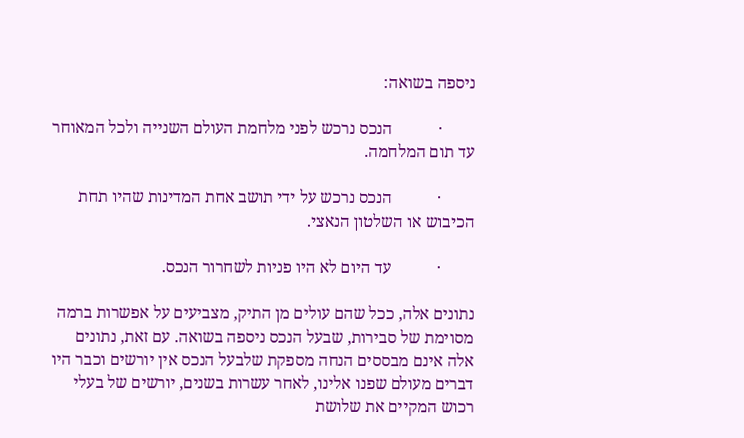ניספה בשואה:

        ·           הנכס נרכש לפני מלחמת העולם השנייה ולכל המאוחר עד תום המלחמה.

        ·           הנכס נרכש על ידי תושב אחת המדינות שהיו תחת הכיבוש או השלטון הנאצי.

        ·           עד היום לא היו פניות לשחרור הנכס.

נתונים אלה, ככל שהם עולים מן התיק, מצביעים על אפשרות ברמה מסוימת של סבירות, שבעל הנכס ניספה בשואה. עם זאת, נתונים אלה אינם מבססים הנחה מספקת שלבעל הנכס אין יורשים וכבר היו דברים מעולם שפנו אלינו, לאחר עשרות בשנים, יורשים של בעלי רכוש המקיים את שלושת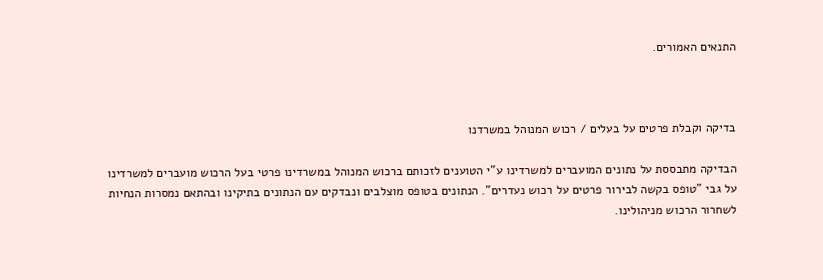התנאים האמורים.



בדיקה וקבלת פרטים על בעלים / רכוש המנוהל במשרדנו

הבדיקה מתבססת על נתונים המועברים למשרדינו ע"י הטוענים לזכותם ברכוש המנוהל במשרדינו פרטי בעל הרכוש מועברים למשרדינו על גבי "טופס בקשה לבירור פרטים על רכוש נעדרים". הנתונים בטופס מוצלבים ונבדקים עם הנתונים בתיקינו ובהתאם נמסרות הנחיות לשחרור הרכוש מניהולינו.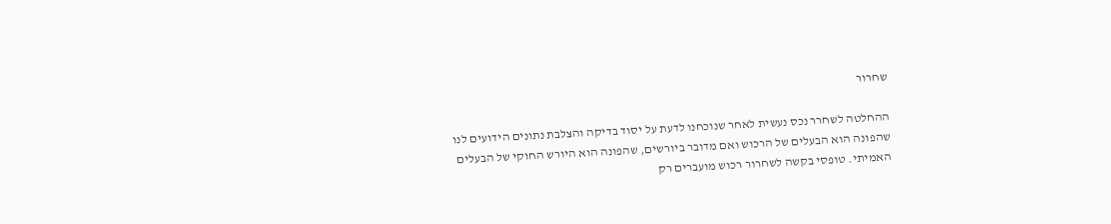שחרור

ההחלטה לשחרר נכס נעשית לאחר שנוכחנו לדעת על יסוד בדיקה והצלבת נתונים הידועים לנו שהפונה הוא הבעלים של הרכוש ואם מדובר ביורשים, שהפונה הוא היורש החוקי של הבעלים האמיתי. טופסי בקשה לשחרור רכוש מועברים רק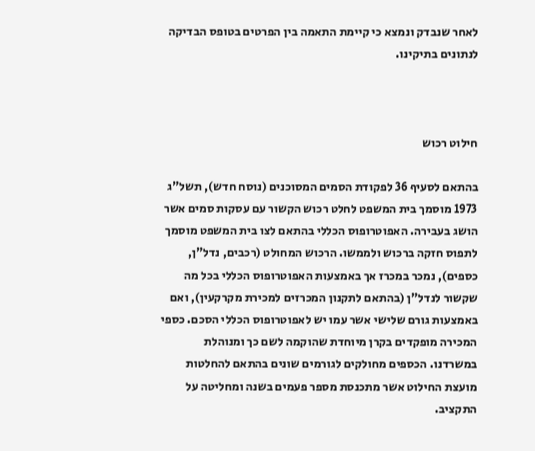לאחר שנבדק ונמצא כי קיימת התאמה בין הפרטים בטופס הבדיקה לנתונים בתיקינו.



חילוט רכוש

בהתאם לסעיף 36 לפקודת הסמים המסוכנים (נוסח חדש), תשל"ג 1973 מוסמך בית המשפט לחלט רכוש הקשור עם עסקות סמים אשר הושג בעבירה. האפוטרופוס הכללי בהתאם לצו בית המשפט מוסמך לתפוס חזקה ברכוש ולממשו. הרכוש המחולט (רכבים, נדל"ן, כספים), נמכר במכרז אך באמצעות האפוטרופוס הכללי בכל מה שקשור לנדל"ן (בהתאם לתקנון המכרזים למכירת מקרקעין), ואם באמצעות גורם שלישי אשר עמו יש לאפוטרופוס הכללי הסכם. כספי המכירה מופקדים בקרן מיוחדת שהוקמה לשם כך ומנוהלת במשרדנו. הכספים מחולקים לגורמים שונים בהתאם להחלטות מועצת החילוט אשר מתכנסת מספר פעמים בשנה ומחליטה על התקציב.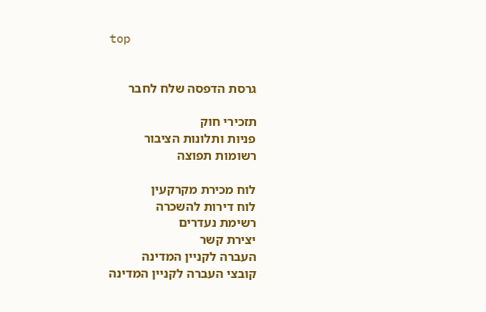top


גרסת הדפסה שלח לחבר

תזכירי חוק
פניות ותלונות הציבור
רשומות תפוצה

לוח מכירת מקרקעין
לוח דירות להשכרה
רשימת נעדרים
יצירת קשר
העברה לקניין המדינה
קובצי העברה לקניין המדינה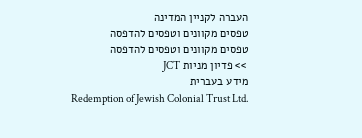העברה לקניין המדינה
טפסים מקוונים וטפסים להדפסה
טפסים מקוונים וטפסים להדפסה
 >> פדיון מניות JCT
מידע בעברית
Redemption of Jewish Colonial Trust Ltd.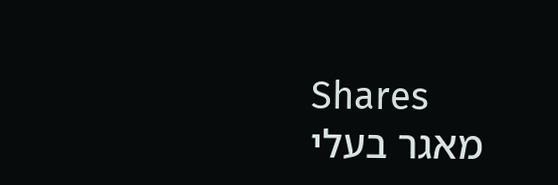Shares
מאגר בעלי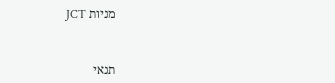מניות JCT



תנאי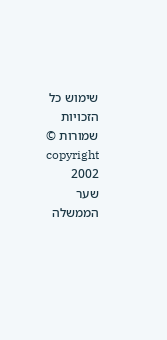שימוש כל הזכויות שמורות © copyright 2002
שער הממשלה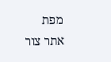מפת אתר צור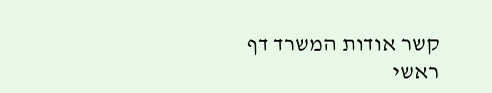קשר אודות המשרד דף ראשי